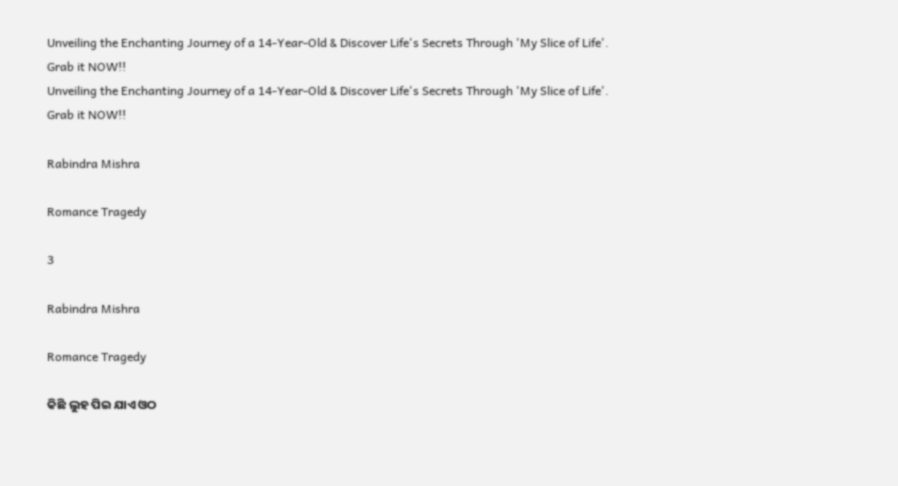Unveiling the Enchanting Journey of a 14-Year-Old & Discover Life's Secrets Through 'My Slice of Life'. Grab it NOW!!
Unveiling the Enchanting Journey of a 14-Year-Old & Discover Life's Secrets Through 'My Slice of Life'. Grab it NOW!!

Rabindra Mishra

Romance Tragedy

3

Rabindra Mishra

Romance Tragedy

କିଛି ଲୁହ ପିଇ ଯାଏ ଓଠ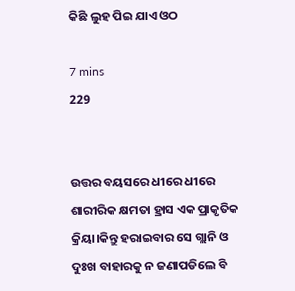କିଛି ଲୁହ ପିଇ ଯାଏ ଓଠ

7 mins
229


ଉତ୍ତର ବୟସରେ ଧୀରେ ଧୀରେ ଶାରୀରିକ କ୍ଷମତା ହ୍ରାସ ଏକ ପ୍ରାକୃତିକ କ୍ରିୟା।କିନ୍ତୁ ହରାଇବାର ସେ ଗ୍ଲାନି ଓ ଦୁଃଖ ବାହାରକୁ ନ ଜଣାପଡିଲେ ବି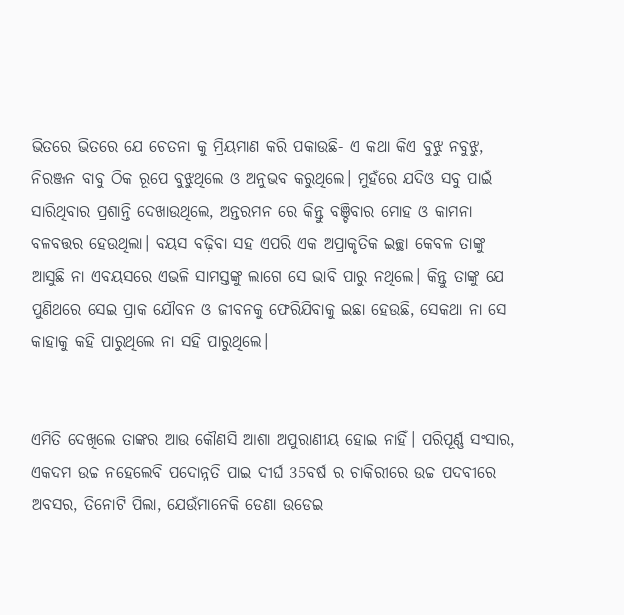ଭିତରେ ଭିତରେ ଯେ ଚେତନା କୁ ମ୍ରିୟମାଣ କରି ପକାଉଛି- ଏ କଥା କିଏ ବୁଝୁ ନବୁଝୁ, ନିରଞ୍ଜନ ବାବୁ ଠିକ ରୂପେ ବୁଝୁଥିଲେ ଓ ଅନୁଭବ କରୁଥିଲେ। ମୁହଁରେ ଯଦିଓ ସବୁ ପାଇଁ ସାରିଥିବାର ପ୍ରଶାନ୍ତି ଦେଖାଉଥିଲେ, ଅନ୍ତରମନ ରେ କିନ୍ତୁ ବଞ୍ଚିବାର ମୋହ ଓ କାମନା ବଳବତ୍ତର ହେଉଥିଲା। ବୟସ ବଢ଼ିବା ସହ ଏପରି ଏକ ଅପ୍ରାକୃତିକ ଇଚ୍ଛା କେବଳ ତାଙ୍କୁ ଆସୁଛି ନା ଏବୟସରେ ଏଭଳି ସାମସ୍ତଙ୍କୁ ଲାଗେ ସେ ଭାବି ପାରୁ ନଥିଲେ। କିନ୍ତୁ ତାଙ୍କୁ ଯେ ପୁଣିଥରେ ସେଇ ପ୍ରାକ ଯୌବନ ଓ ଜୀବନକୁ ଫେରିଯିବାକୁ ଇଛା ହେଉଛି, ସେକଥା ନା ସେ କାହାକୁ କହି ପାରୁଥିଲେ ନା ସହି ପାରୁଥିଲେ।


ଏମିତି ଦେଖିଲେ ତାଙ୍କର ଆଉ କୌଣସି ଆଶା ଅପୁରାଣୀୟ ହୋଇ ନାହିଁ। ପରିପୂର୍ଣ୍ଣ ସଂସାର, ଏକଦମ ଉଚ୍ଚ ନହେଲେବି ପଦୋନ୍ନତି ପାଇ ଦୀର୍ଘ 35ବର୍ଷ ର ଚାକିରୀରେ ଉଚ୍ଚ ପଦବୀରେ ଅବସର, ତିନୋଟି ପିଲା, ଯେଉଁମାନେକି ଡେଣା ଉଡେଇ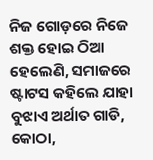ନିଜ ଗୋଡ଼ରେ ନିଜେ ଶକ୍ତ ହୋଇ ଠିଆ ହେଲେଣି, ସମାଜରେ ଷ୍ଟାଟସ କହିଲେ ଯାହା ବୁଝାଏ ଅର୍ଥାତ ଗାଡି, କୋଠା,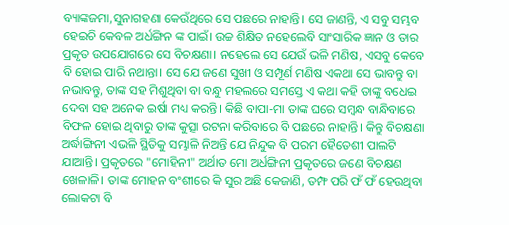ବ୍ୟାଙ୍କଜମା,ସୁନାଗହଣା କେଉଁଥିରେ ସେ ପଛରେ ନାହାନ୍ତି। ସେ ଜାଣନ୍ତି, ଏ ସବୁ ସମ୍ଭବ ହେଇଚି କେବଳ ଅର୍ଧଙ୍ଗିନ ଙ୍କ ପାଇଁ। ଉଚ୍ଚ ଶିକ୍ଷିତ ନହେଲେବି ସାଂସାରିକ ଜ୍ଞାନ ଓ ତାର ପ୍ରକୃତ ଉପଯୋଗରେ ସେ ବିଚକ୍ଷଣା। ନହେଲେ ସେ ଯେଉଁ ଭଳି ମଣିଷ, ଏସବୁ କେବେ ବି ହୋଇ ପାରି ନଥାନ୍ତା। ସେ ଯେ ଜଣେ ସୁଖୀ ଓ ସମ୍ପୂର୍ଣ ମଣିଷ ଏକଥା ସେ ଭାବନ୍ତୁ ବା ନଭାବନ୍ତୁ, ତାଙ୍କ ସହ ମିଶୁଥିବା ବା ବନ୍ଧୁ ମହଲରେ ସମସ୍ତେ ଏ କଥା କହି ତାଙ୍କୁ ବଧେଇ ଦେବା ସହ ଅନେକ ଇର୍ଷା ମଧ୍ୟ କରନ୍ତି। କିଛି ବାପା-ମା ତାଙ୍କ ଘରେ ସମ୍ବନ୍ଧ ବାନ୍ଧିବାରେ ବିଫଳ ହୋଇ ଥିବାରୁ ତାଙ୍କ କୁତ୍ସା ରଟନା କରିବାରେ ବି ପଛରେ ନାହାନ୍ତି। କିନ୍ତୁ ବିଚକ୍ଷଣା ଅର୍ଦ୍ଧାଙ୍ଗିନୀ ଏଭଳି ସ୍ଥିତିକୁ ସମ୍ଭାଳି ନିଅନ୍ତି ଯେ ନିନ୍ଦୁକ ବି ପରମ ହୈତେଶୀ ପାଲଟି ଯାଆନ୍ତି। ପ୍ରକୃତରେ "ମୋହିନୀ" ଅର୍ଥାତ ମୋ ଅର୍ଧଙ୍ଗିନୀ ପ୍ରକୃତରେ ଜଣେ ବିଚକ୍ଷଣ ଖେଳାଳି। ତାଙ୍କ ମୋହନ ବଂଶୀରେ କି ସୁର ଅଛି କେଜାଣି, ତମ୍ଫ ପରି ଫଁ ଫଁ ହେଉଥିବା ଲୋକଟା ବି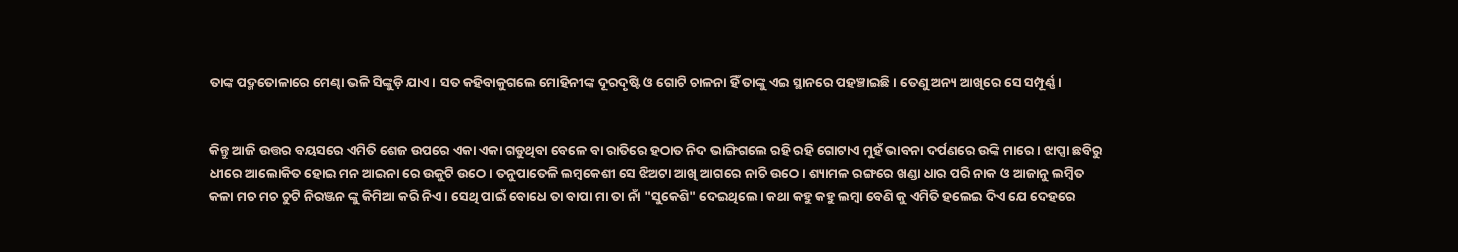ତାଙ୍କ ପଦ୍ମତୋଳାରେ ମେଣ୍ଢା ଭଳି ସିଙ୍କୁଡ଼ି ଯାଏ। ସତ କହିବାକୁଗଲେ ମୋହିନୀଙ୍କ ଦୂରଦୃଷ୍ଟି ଓ ଗୋଟି ଚାଳନା ହିଁ ତାଙ୍କୁ ଏଇ ସ୍ଥାନରେ ପହଞ୍ଚାଇଛି। ତେଣୁ ଅନ୍ୟ ଆଖିରେ ସେ ସମ୍ପୂର୍ଣ୍ଣ।


କିନ୍ତୁ ଆଜି ଉତ୍ତର ବୟସରେ ଏମିତି ଶେଜ ଉପରେ ଏକା ଏକା ଗଡୁଥିବା ବେଳେ ବା ରାତିରେ ହଠାତ ନିଦ ଭାଙ୍ଗିଗଲେ ରହି ରହି ଗୋଟାଏ ମୁହଁ ଭାବନା ଦର୍ପଣରେ ଉଙ୍କି ମାରେ। ଝାପ୍ସା ଛବିରୁ ଧୀରେ ଆଲୋକିତ ହୋଇ ମନ ଆଇନା ରେ ଉକୁଟି ଉଠେ। ତନୁପାତେଳି ଲମ୍ବକେଶୀ ସେ ଝିଅଟା ଆଖି ଆଗରେ ନାଚି ଉଠେ। ଶ୍ୟାମଳ ରଙ୍ଗରେ ଖଣ୍ଡା ଧାର ପରି ନାକ ଓ ଆଜାନୁ ଲମ୍ବିତ କଳା ମଚ ମଚ ଚୁଟି ନିରଞ୍ଜନ ଙ୍କୁ କିମିଆ କରି ନିଏ। ସେଥି ପାଇଁ ବୋଧେ ତା ବାପା ମା ତା ନାଁ "ସୁକେଶି" ଦେଇଥିଲେ। କଥା କହୁ କହୁ ଲମ୍ବା ବେଣି କୁ ଏମିତି ହଲେଇ ଦିଏ ଯେ ଦେହରେ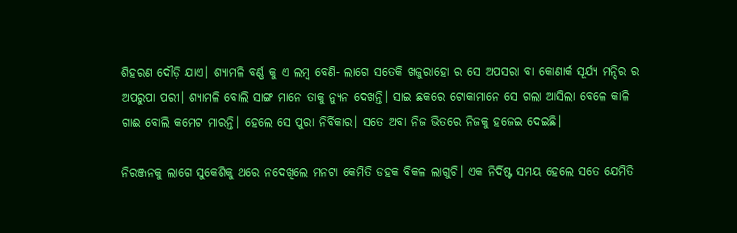ଶିହରଣ ଦୌଡ଼ି ଯାଏ। ଶ୍ୟାମଳି ବର୍ଣ୍ଣ କୁ ଏ ଲମ୍ବ ବେଣି- ଲାଗେ ସତେକି ଖଜୁରାହୋ ର ସେ ଅପସରା ବା କୋଣାର୍କ ସୂର୍ଯ୍ୟ ମନ୍ଦିର ର ଅପରୁପା ପରୀ। ଶ୍ୟାମଳି ବୋଲି ସାଙ୍ଗ ମାନେ ତାକୁ ନ୍ୟୁନ ଦେଖନ୍ତି। ସାଇ ଛକରେ ଟୋକାମାନେ ସେ ଗଲା ଆସିଲା ବେଳେ କାଳି ଗାଈ ବୋଲି କମେଟ ମାରନ୍ତି। ହେଲେ ସେ ପୁରା ନିର୍ବିକାର। ସତେ ଅବା ନିଜ ଭିତରେ ନିଜକୁ ହଜେଇ ଦେଇଛି।

ନିରଞ୍ଜନକୁ ଲାଗେ ସୁକେଶିକୁ ଥରେ ନଦେଖିଲେ ମନଟା କେମିତି ଡହକ ବିକଳ ଲାଗୁଚି। ଏକ ନିର୍ଦିଷ୍ଟ ସମୟ ହେଲେ ସତେ ଯେମିତି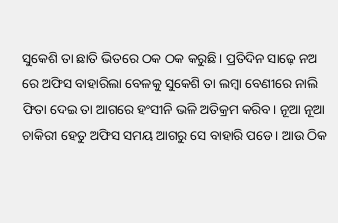ସୁକେଶି ତା ଛାତି ଭିତରେ ଠକ ଠକ କରୁଛି। ପ୍ରତିଦିନ ସାଢ଼େ ନଅ ରେ ଅଫିସ ବାହାରିଲା ବେଳକୁ ସୁକେଶି ତା ଲମ୍ବା ବେଣୀରେ ନାଲି ଫିତା ଦେଇ ତା ଆଗରେ ହଂସୀନି ଭଳି ଅତିକ୍ରମ କରିବ। ନୂଆ ନୂଆ ଚାକିରୀ ହେତୁ ଅଫିସ ସମୟ ଆଗରୁ ସେ ବାହାରି ପଡେ। ଆଉ ଠିକ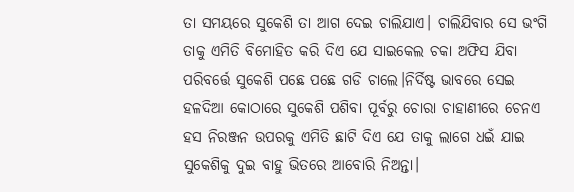ତା ସମୟରେ ସୁକେଶି ତା ଆଗ ଦେଇ ଚାଲିଯାଏ। ଚାଲିଯିବାର ସେ ଭଂଗି ତାକୁ ଏମିତି ବିମୋହିତ କରି ଦିଏ ଯେ ସାଇକେଲ ଚକା ଅଫିସ ଯିବା ପରିବର୍ତ୍ତେ ସୁକେଶି ପଛେ ପଛେ ଗଡି ଚାଲେ।ନିର୍ଦିଷ୍ଟ ଭାବରେ ସେଇ ହଳଦିଆ କୋଠାରେ ସୁକେଶି ପଶିବା ପୂର୍ବରୁ ଚୋରା ଚାହାଣୀରେ ଚେନଏ ହସ ନିରଞ୍ଜନ ଉପରକୁ ଏମିତି ଛାଟି ଦିଏ ଯେ ତାକୁ ଲାଗେ ଧଇଁ ଯାଇ ସୁକେଶିକୁ ଦୁଇ ବାହୁ ଭିତରେ ଆବୋରି ନିଅନ୍ତା।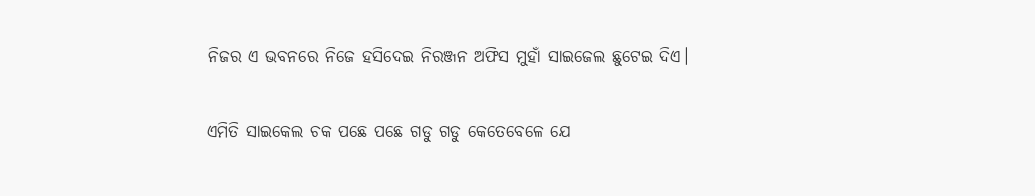ନିଜର ଏ ଭବନରେ ନିଜେ ହସିଦେଇ ନିରଞ୍ଜନ ଅଫିସ ମୁହାଁ ସାଇଜେଲ ଛୁଟେଇ ଦିଏ।

ଏମିତି ସାଇକେଲ ଚକ ପଛେ ପଛେ ଗଡୁ ଗଡୁ କେତେବେଳେ ଯେ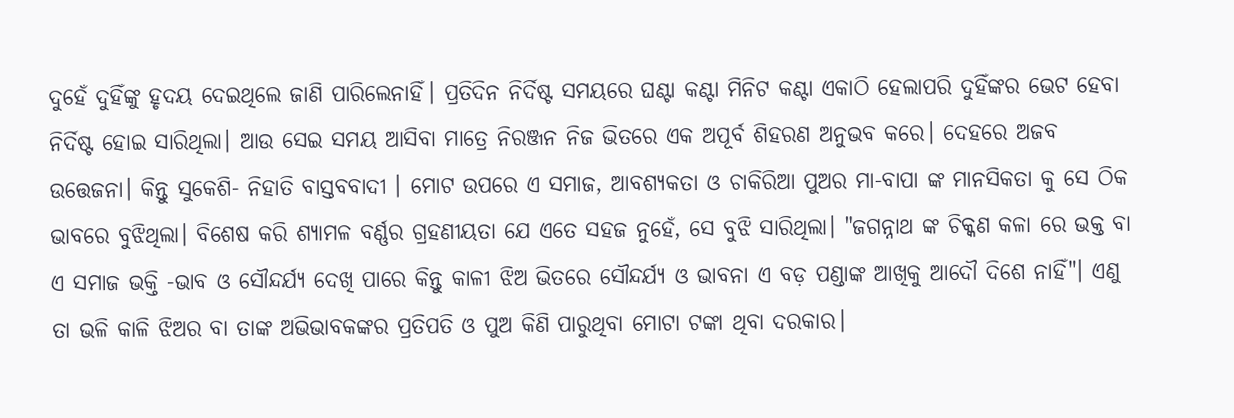ଦୁହେଁ ଦୁହିଁଙ୍କୁ ହୃଦୟ ଦେଇଥିଲେ ଜାଣି ପାରିଲେନାହିଁ। ପ୍ରତିଦିନ ନିର୍ଦିଷ୍ଟ ସମୟରେ ଘଣ୍ଟା କଣ୍ଟା ମିନିଟ କଣ୍ଟା ଏକାଠି ହେଲାପରି ଦୁହିଁଙ୍କର ଭେଟ ହେବା ନିର୍ଦିଷ୍ଟ ହୋଇ ସାରିଥିଲା। ଆଉ ସେଇ ସମୟ ଆସିବା ମାତ୍ରେ ନିରଞ୍ଜନ ନିଜ ଭିତରେ ଏକ ଅପୂର୍ବ ଶିହରଣ ଅନୁଭବ କରେ। ଦେହରେ ଅଜବ ଉତ୍ତେଜନା। କିନ୍ତୁ ସୁକେଶି- ନିହାତି ବାସ୍ତବବାଦୀ । ମୋଟ ଉପରେ ଏ ସମାଜ, ଆବଶ୍ୟକତା ଓ ଚାକିରିଆ ପୁଅର ମା-ବାପା ଙ୍କ ମାନସିକତା କୁ ସେ ଠିକ ଭାବରେ ବୁଝିଥିଲା। ବିଶେଷ କରି ଶ୍ୟାମଳ ବର୍ଣ୍ଣର ଗ୍ରହଣୀୟତା ଯେ ଏତେ ସହଜ ନୁହେଁ, ସେ ବୁଝି ସାରିଥିଲା। "ଜଗନ୍ନାଥ ଙ୍କ ଚିକ୍କଣ କଳା ରେ ଭକ୍ତ ବା ଏ ସମାଜ ଭକ୍ତି -ଭାବ ଓ ସୌନ୍ଦର୍ଯ୍ୟ ଦେଖି ପାରେ କିନ୍ତୁ କାଳୀ ଝିଅ ଭିତରେ ସୌନ୍ଦର୍ଯ୍ୟ ଓ ଭାବନା ଏ ବଡ଼ ପଣ୍ଡାଙ୍କ ଆଖିକୁ ଆଦୌ ଦିଶେ ନାହିଁ"। ଏଣୁ ତା ଭଳି କାଳି ଝିଅର ବା ତାଙ୍କ ଅଭିଭାବକଙ୍କର ପ୍ରତିପତି ଓ ପୁଅ କିଣି ପାରୁଥିବା ମୋଟା ଟଙ୍କା ଥିବା ଦରକାର।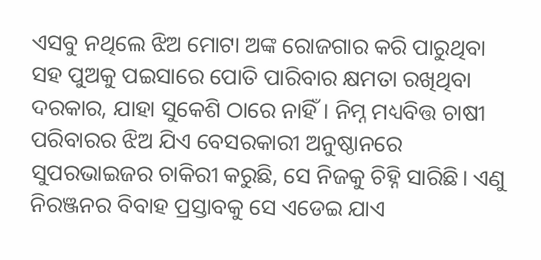ଏସବୁ ନଥିଲେ ଝିଅ ମୋଟା ଅଙ୍କ ରୋଜଗାର କରି ପାରୁଥିବା ସହ ପୁଅକୁ ପଇସାରେ ପୋତି ପାରିବାର କ୍ଷମତା ରଖିଥିବା ଦରକାର, ଯାହା ସୁକେଶି ଠାରେ ନାହିଁ। ନିମ୍ନ ମଧ୍ୟବିତ୍ତ ଚାଷୀ ପରିବାରର ଝିଅ ଯିଏ ବେସରକାରୀ ଅନୁଷ୍ଠାନରେ ସୁପରଭାଇଜର ଚାକିରୀ କରୁଛି, ସେ ନିଜକୁ ଚିହ୍ନି ସାରିଛି। ଏଣୁ ନିରଞ୍ଜନର ବିବାହ ପ୍ରସ୍ତାବକୁ ସେ ଏଡେଇ ଯାଏ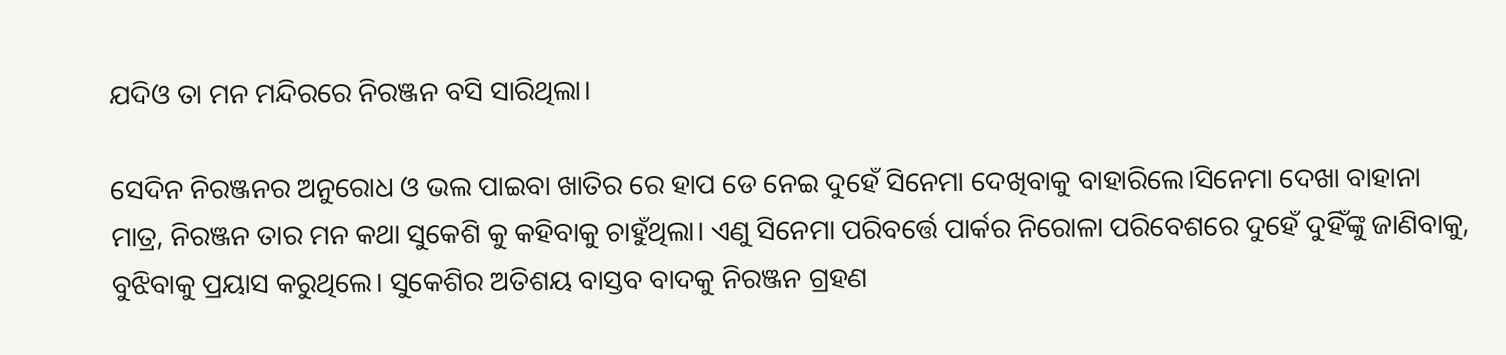ଯଦିଓ ତା ମନ ମନ୍ଦିରରେ ନିରଞ୍ଜନ ବସି ସାରିଥିଲା।

ସେଦିନ ନିରଞ୍ଜନର ଅନୁରୋଧ ଓ ଭଲ ପାଇବା ଖାତିର ରେ ହାପ ଡେ ନେଇ ଦୁହେଁ ସିନେମା ଦେଖିବାକୁ ବାହାରିଲେ।ସିନେମା ଦେଖା ବାହାନା ମାତ୍ର, ନିରଞ୍ଜନ ତାର ମନ କଥା ସୁକେଶି କୁ କହିବାକୁ ଚାହୁଁଥିଲା। ଏଣୁ ସିନେମା ପରିବର୍ତ୍ତେ ପାର୍କର ନିରୋଳା ପରିବେଶରେ ଦୁହେଁ ଦୁହିଁଙ୍କୁ ଜାଣିବାକୁ, ବୁଝିବାକୁ ପ୍ରୟାସ କରୁଥିଲେ। ସୁକେଶିର ଅତିଶୟ ବାସ୍ତବ ବାଦକୁ ନିରଞ୍ଜନ ଗ୍ରହଣ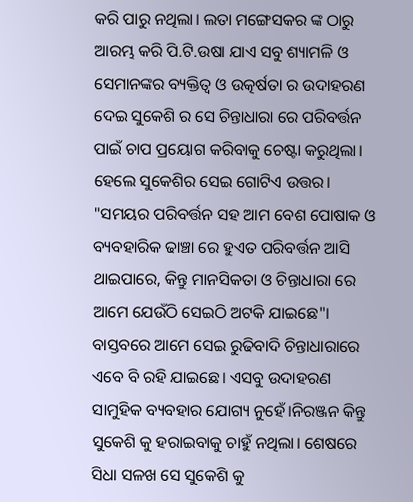କରି ପାରୁ ନଥିଲା। ଲତା ମଙ୍ଗେସକର ଙ୍କ ଠାରୁ ଆରମ୍ଭ କରି ପି.ଟି.ଉଷା ଯାଏ ସବୁ ଶ୍ୟାମଳି ଓ ସେମାନଙ୍କର ବ୍ୟକ୍ତିତ୍ୱ ଓ ଉତ୍କର୍ଷତା ର ଉଦାହରଣ ଦେଇ ସୁକେଶି ର ସେ ଚିନ୍ତାଧାରା ରେ ପରିବର୍ତ୍ତନ ପାଇଁ ଚାପ ପ୍ରୟୋଗ କରିବାକୁ ଚେଷ୍ଟା କରୁଥିଲା। ହେଲେ ସୁକେଶିର ସେଇ ଗୋଟିଏ ଉତ୍ତର। "ସମୟର ପରିବର୍ତ୍ତନ ସହ ଆମ ବେଶ ପୋଷାକ ଓ ବ୍ୟବହାରିକ ଢାଞ୍ଚା ରେ ହୁଏତ ପରିବର୍ତ୍ତନ ଆସି ଥାଇପାରେ, କିନ୍ତୁ ମାନସିକତା ଓ ଚିନ୍ତାଧାରା ରେ ଆମେ ଯେଉଁଠି ସେଇଠି ଅଟକି ଯାଇଛେ"। ବାସ୍ତବରେ ଆମେ ସେଇ ରୁଢିବାଦି ଚିନ୍ତାଧାରାରେ ଏବେ ବି ରହି ଯାଇଛେ। ଏସବୁ ଉଦାହରଣ ସାମୁହିକ ବ୍ୟବହାର ଯୋଗ୍ୟ ନୁହେଁ।ନିରଞ୍ଜନ କିନ୍ତୁ ସୁକେଶି କୁ ହରାଇବାକୁ ଚାହୁଁ ନଥିଲା। ଶେଷରେ ସିଧା ସଳଖ ସେ ସୁକେଶି କୁ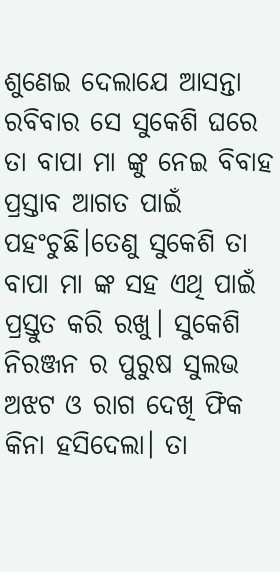ଶୁଣେଇ ଦେଲାଯେ ଆସନ୍ତା ରବିବାର ସେ ସୁକେଶି ଘରେ ତା ବାପା ମା ଙ୍କୁ ନେଇ ବିବାହ ପ୍ରସ୍ତାବ ଆଗତ ପାଇଁ ପହଂଚୁଛି।ତେଣୁ ସୁକେଶି ତା ବାପା ମା ଙ୍କ ସହ ଏଥି ପାଇଁ ପ୍ରସ୍ତୁତ କରି ରଖୁ। ସୁକେଶି ନିରଞ୍ଜନ ର ପୁରୁଷ ସୁଲଭ ଅଝଟ ଓ ରାଗ ଦେଖି ଫିକ କିନା ହସିଦେଲା। ତା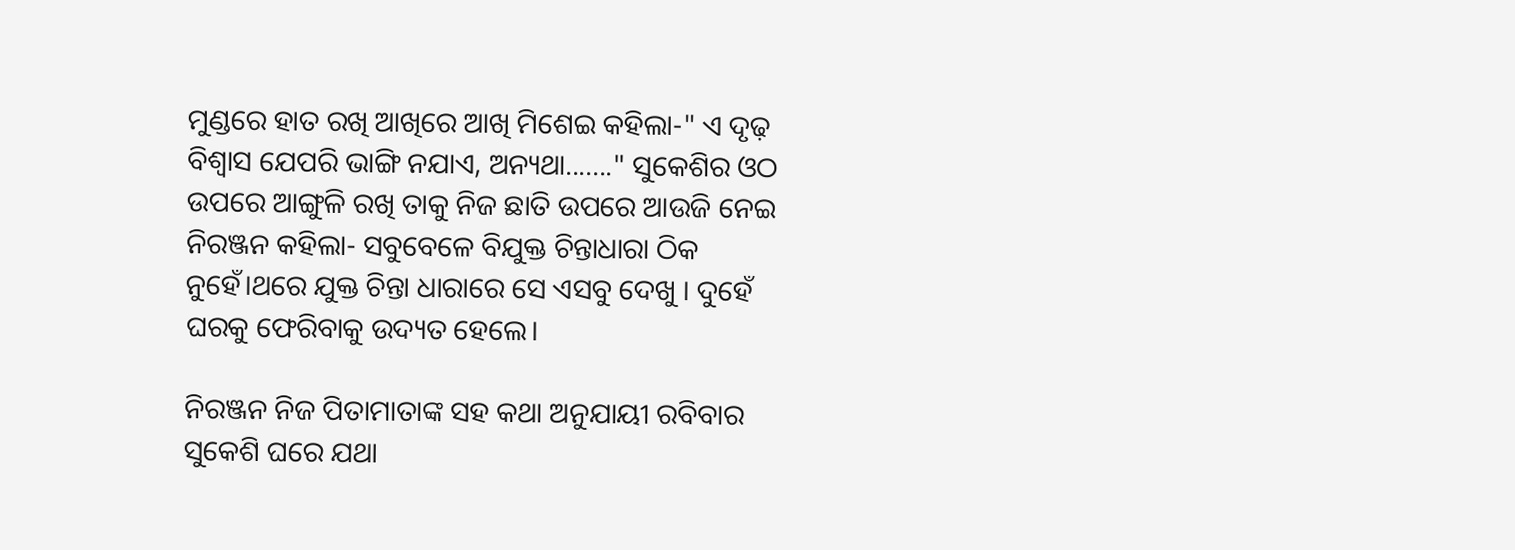ମୁଣ୍ଡରେ ହାତ ରଖି ଆଖିରେ ଆଖି ମିଶେଇ କହିଲା-" ଏ ଦୃଢ଼ ବିଶ୍ୱାସ ଯେପରି ଭାଙ୍ଗି ନଯାଏ, ଅନ୍ୟଥା......." ସୁକେଶିର ଓଠ ଉପରେ ଆଙ୍ଗୁଳି ରଖି ତାକୁ ନିଜ ଛାତି ଉପରେ ଆଉଜି ନେଇ ନିରଞ୍ଜନ କହିଲା- ସବୁବେଳେ ବିଯୁକ୍ତ ଚିନ୍ତାଧାରା ଠିକ ନୁହେଁ।ଥରେ ଯୁକ୍ତ ଚିନ୍ତା ଧାରାରେ ସେ ଏସବୁ ଦେଖୁ । ଦୁହେଁ ଘରକୁ ଫେରିବାକୁ ଉଦ୍ୟତ ହେଲେ।

ନିରଞ୍ଜନ ନିଜ ପିତାମାତାଙ୍କ ସହ କଥା ଅନୁଯାୟୀ ରବିବାର ସୁକେଶି ଘରେ ଯଥା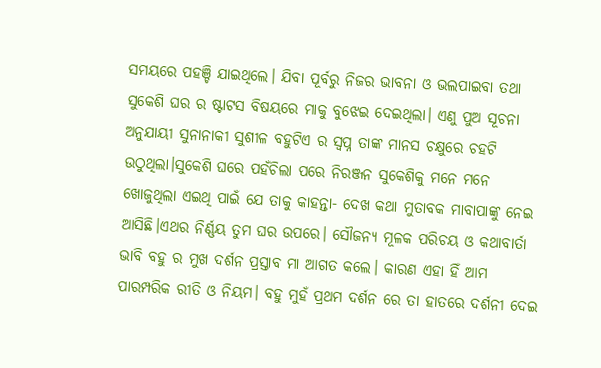ସମୟରେ ପହଞ୍ଚି ଯାଇଥିଲେ। ଯିବା ପୂର୍ବରୁ ନିଜର ଭାବନା ଓ ଭଲପାଇବା ତଥା ସୁକେଶି ଘର ର ଷ୍ଟାଟସ ବିଷୟରେ ମାକୁ ବୁଝେଇ ଦେଇଥିଲା। ଏଣୁ ପୁଅ ସୂଚନା ଅନୁଯାୟୀ ସୁନାନାକୀ ସୁଶୀଳ ବହୁଟିଏ ର ସ୍ୱପ୍ନ ତାଙ୍କ ମାନସ ଚକ୍ଷୁରେ ଚହଟି ଉଠୁଥିଲା।ସୁକେଶି ଘରେ ପହଁଚିଲା ପରେ ନିରଞ୍ଜନ ସୁକେଶିକୁ ମନେ ମନେ ଖୋଜୁଥିଲା ଏଇଥି ପାଇଁ ଯେ ତାକୁ କାହନ୍ତା- ଦେଖ କଥା ମୁତାବକ ମାବାପାଙ୍କୁ ନେଇ ଆସିଛି।ଏଥର ନିର୍ଣ୍ଣୟ ତୁମ ଘର ଉପରେ। ସୌଜନ୍ୟ ମୂଳକ ପରିଚୟ ଓ କଥାବାର୍ତା ଭାବି ବହୁ ର ମୁଖ ଦର୍ଶନ ପ୍ରସ୍ତାବ ମା ଆଗତ କଲେ। କାରଣ ଏହା ହିଁ ଆମ ପାରମ୍ପରିକ ରୀତି ଓ ନିୟମ। ବହୁ ମୁହଁ ପ୍ରଥମ ଦର୍ଶନ ରେ ତା ହାତରେ ଦର୍ଶନୀ ଦେଇ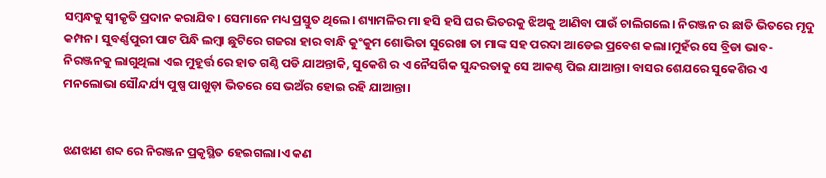ସମ୍ବନ୍ଧକୁ ସ୍ୱୀକୃତି ପ୍ରଦାନ କରାଯିବ। ସେମାନେ ମଧ୍ୟ ପ୍ରସ୍ତୁତ ଥିଲେ। ଶ୍ୟାମଳିର ମା ହସି ହସି ଘର ଭିତରକୁ ଝିଅକୁ ଆଣିବା ପାଉଁ ଚାଲିଗଲେ। ନିରଞ୍ଜନ ର ଛାତି ଭିତରେ ମୃଦୁ କମ୍ପନ। ସୁବର୍ଣ୍ଣପୁରୀ ପାଟ ପିନ୍ଧି ଲମ୍ବା ଛୁଟିରେ ଗଜରା ହାର ବାନ୍ଧି କୁଂକୁମ ଶୋଭିତା ସୁରେଖା ତା ମାଙ୍କ ସହ ପରଦା ଆଡେଇ ପ୍ରବେଶ କଲା।ମୁହଁର ସେ ବ୍ରିଡା ଭାବ- ନିରଞ୍ଜନକୁ ଲାଗୁଥିଲା ଏଇ ମୁହୂର୍ତ୍ତ ରେ ହାତ ଗଣ୍ଠି ପଡି ଯାଅନ୍ତାକି, ସୁକେଶି ର ଏ ନୈସର୍ଗିକ ସୁନ୍ଦରତାକୁ ସେ ଆକଣ୍ଠ ପିଇ ଯାଆନ୍ତା। ବାସର ଶେଯରେ ସୁକେଶିର ଏ ମନଲୋଭା ସୌନ୍ଦର୍ଯ୍ୟ ପୁଷ୍ପ ପାଖୁଡ଼ା ଭିତରେ ସେ ଭଅଁର ହୋଇ ରହି ଯାଆନ୍ତା।


ଝଣଝାଣ ଶବ୍ଦ ରେ ନିରଞ୍ଜନ ପ୍ରକୃସ୍ଥିତ ହେଇଗଲା।ଏ କଣ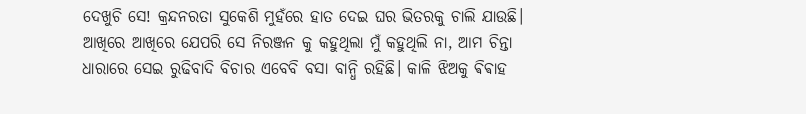ଦେଖୁଚି ସେ! କ୍ରନ୍ଦନରତା ସୁକେଶି ମୁହଁରେ ହାତ ଦେଇ ଘର ଭିତରକୁ ଚାଲି ଯାଉଛି। ଆଖିରେ ଆଖିରେ ଯେପରି ସେ ନିରଞ୍ଜନ କୁ କହୁଥିଲା ମୁଁ କହୁଥିଲି ନା, ଆମ ଚିନ୍ତା ଧାରାରେ ସେଇ ରୁଢିବାଦି ବିଚାର ଏବେବି ବସା ବାନ୍ଧି ରହିଛି। କାଳି ଝିଅକୁ ଵିଵାହ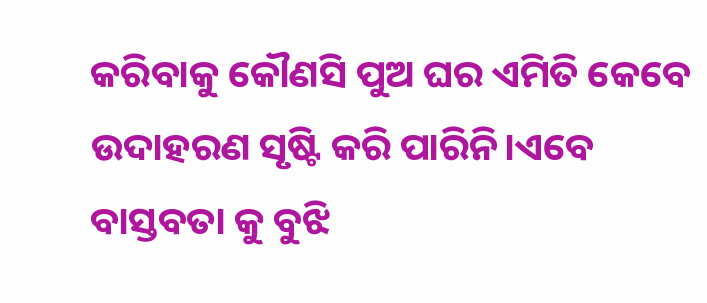କରିବାକୁ କୌଣସି ପୁଅ ଘର ଏମିତି କେବେ ଉଦାହରଣ ସୃଷ୍ଟି କରି ପାରିନି।ଏବେ ବାସ୍ତବତା କୁ ବୁଝି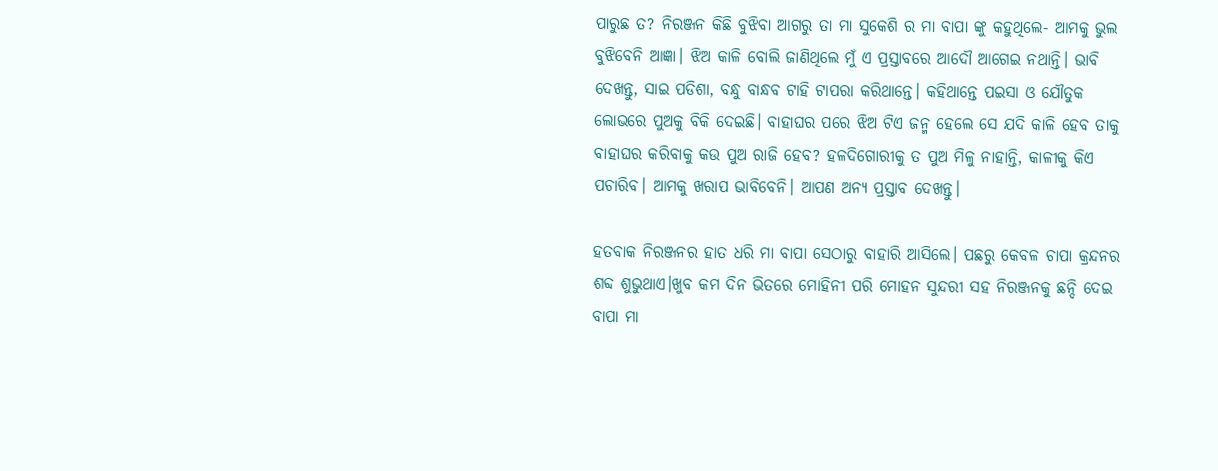ପାରୁଛ ତ? ନିରଞ୍ଜନ କିଛି ବୁଝିବା ଆଗରୁ ତା ମା ସୁକେଶି ର ମା ବାପା ଙ୍କୁ କହୁଥିଲେ- ଆମକୁ ଭୁଲ ବୁଝିବେନି ଆଜ୍ଞା। ଝିଅ କାଳି ବୋଲି ଜାଣିଥିଲେ ମୁଁ ଏ ପ୍ରସ୍ତାବରେ ଆଦୌ ଆଗେଇ ନଥାନ୍ତି। ଭାବି ଦେଖନ୍ତୁ, ସାଇ ପଡିଶା, ବନ୍ଧୁ ବାନ୍ଧବ ଟାହି ଟାପରା କରିଥାନ୍ତେ। କହିଥାନ୍ତେ ପଇସା ଓ ଯୌତୁକ ଲୋଭରେ ପୁଅକୁ ବିକି ଦେଇଛି। ବାହାଘର ପରେ ଝିଅ ଟିଏ ଜନ୍ମ ହେଲେ ସେ ଯଦି କାଳି ହେବ ତାକୁ ବାହାଘର କରିବାକୁ କଉ ପୁଅ ରାଜି ହେବ? ହଳଦିଗୋରୀକୁ ତ ପୁଅ ମିଳୁ ନାହାନ୍ତି, କାଳୀକୁ କିଏ ପଚାରିବ। ଆମକୁ ଖରାପ ଭାବିବେନି। ଆପଣ ଅନ୍ୟ ପ୍ରସ୍ତାବ ଦେଖନ୍ତୁ।

ହତବାକ ନିରଞ୍ଜନର ହାତ ଧରି ମା ବାପା ସେଠାରୁ ବାହାରି ଆସିଲେ। ପଛରୁ କେବଳ ଚାପା କ୍ରନ୍ଦନର ଶବ୍ଦ ଶୁଭୁଥାଏ।ଖୁବ କମ ଦିନ ଭିତରେ ମୋହିନୀ ପରି ମୋହନ ସୁନ୍ଦରୀ ସହ ନିରଞ୍ଜନକୁ ଛନ୍ଦି ଦେଇ ବାପା ମା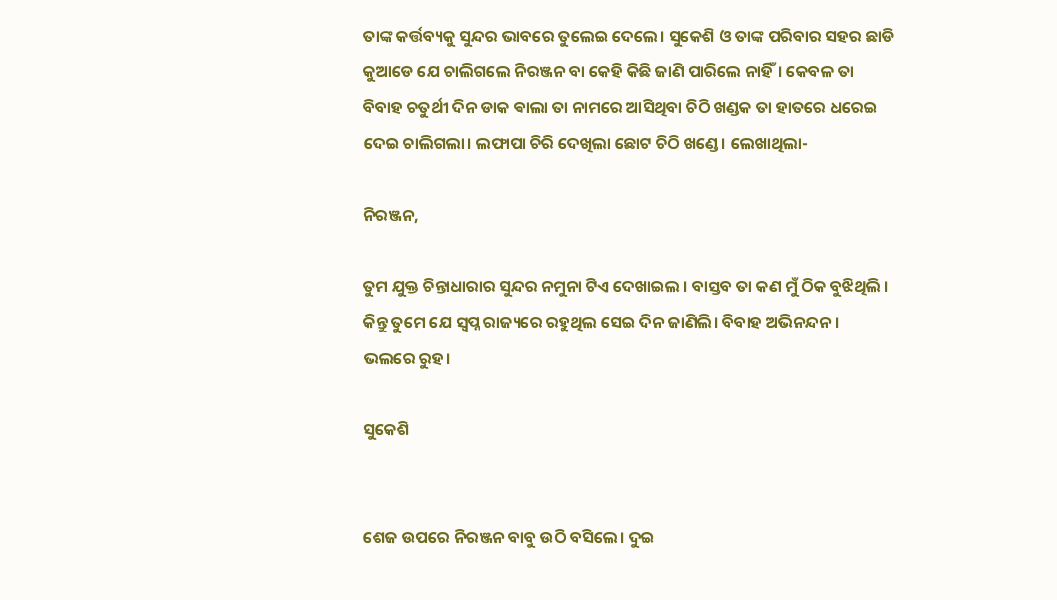ତାଙ୍କ କର୍ତ୍ତବ୍ୟକୁ ସୁନ୍ଦର ଭାବରେ ତୁଲେଇ ଦେଲେ। ସୁକେଶି ଓ ତାଙ୍କ ପରିବାର ସହର ଛାଡି କୁଆଡେ ଯେ ଚାଲିଗଲେ ନିରଞ୍ଜନ ବା କେହି କିଛି ଜାଣି ପାରିଲେ ନାହିଁ। କେବଳ ତା ବିବାହ ଚତୁର୍ଥୀ ଦିନ ଡାକ ଵାଲା ତା ନାମରେ ଆସିଥିବା ଚିଠି ଖଣ୍ଡକ ତା ହାତରେ ଧରେଇ ଦେଇ ଚାଲିଗଲା। ଲଫାପା ଚିରି ଦେଖିଲା ଛୋଟ ଚିଠି ଖଣ୍ଡେ। ଲେଖାଥିଲା-

ନିରଞ୍ଜନ,

ତୁମ ଯୁକ୍ତ ଚିନ୍ତାଧାରାର ସୁନ୍ଦର ନମୁନା ଟିଏ ଦେଖାଇଲ । ବାସ୍ତବ ତା କଣ ମୁଁ ଠିକ ବୁଝିଥିଲି । କିନ୍ତୁ ତୁମେ ଯେ ସ୍ୱପ୍ନ ରାଜ୍ୟରେ ରହୁଥିଲ ସେଇ ଦିନ ଜାଣିଲି। ବିବାହ ଅଭିନନ୍ଦନ। ଭଲରେ ରୁହ।

ସୁକେଶି


ଶେଜ ଉପରେ ନିରଞ୍ଜନ ବାବୁ ଉଠି ବସିଲେ। ଦୁଇ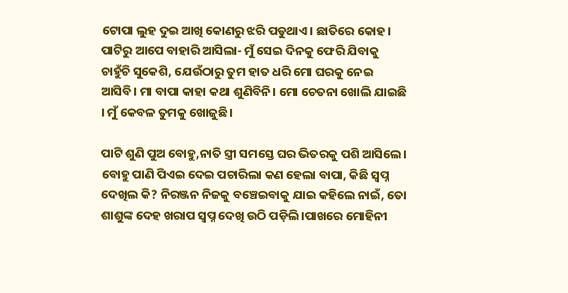ଟୋପା ଲୁହ ଦୁଇ ଆଖି କୋଣରୁ ଝରି ପଡୁଥାଏ। ଛାତିରେ କୋହ। ପାଟିରୁ ଆପେ ବାହାରି ଆସିଲା- ମୁଁ ସେଇ ଦିନକୁ ଫେରି ଯିବାକୁ ଚାହୁଁଚି ସୁକେଶି, ଯେଉଁଠାରୁ ତୁମ ହାତ ଧରି ମୋ ଘରକୁ ନେଇ ଆସିବି। ମା ବାପା କାହା କଥା ଶୁଣିବିନି। ମୋ ଚେତନା ଖୋଲି ଯାଇଛି । ମୁଁ କେବଳ ତୁମକୁ ଖୋଜୁଛି।

ପାଟି ଶୁଣି ପୁଅ ବୋହୁ,ନାତି ସ୍ତ୍ରୀ ସମସ୍ତେ ଘର ଭିତରକୁ ପଶି ଆସିଲେ। ବୋହୁ ପାଣି ପିଏଇ ଦେଇ ପଚାରିଲା କଣ ହେଲା ବାପା, କିଛି ସ୍ୱପ୍ନ ଦେଖିଲ କି? ନିରଞ୍ଜନ ନିଜକୁ ବଞ୍ଚେଇବାକୁ ଯାଇ କହିଲେ ନାଇଁ, ତୋ ଶାଶୁଙ୍କ ଦେହ ଖରାପ ସ୍ୱପ୍ନ ଦେଖି ଉଠି ପଡ଼ିଲି।ପାଖରେ ମୋହିନୀ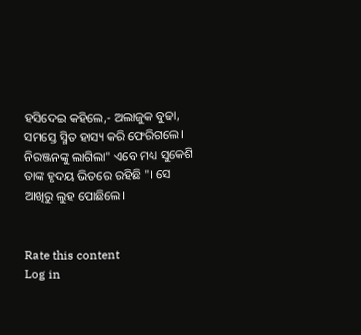ହସିଦେଇ କହିଲେ,- ଅଲାଜୁକ ବୁଢା, ସମସ୍ତେ ସ୍ମିତ ହାସ୍ୟ କରି ଫେରିଗଲେ। ନିରଞ୍ଜନଙ୍କୁ ଲାଗିଲା" ଏବେ ମଧ୍ୟ ସୁକେଶି ତାଙ୍କ ହୃଦୟ ଭିତରେ ରହିଛି "। ସେ ଆଖିରୁ ଲୁହ ପୋଛିଲେ।


Rate this content
Log in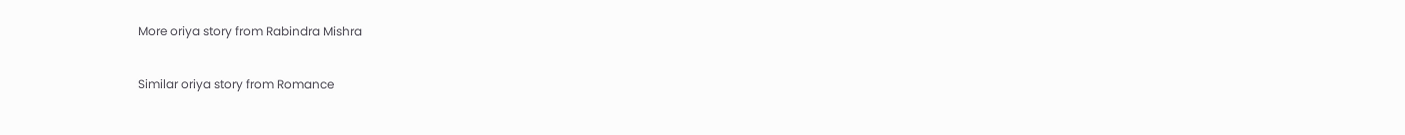More oriya story from Rabindra Mishra

Similar oriya story from Romance